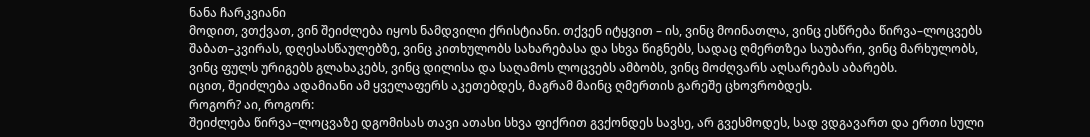ნანა ჩარკვიანი
მოდით, ვთქვათ, ვინ შეიძლება იყოს ნამდვილი ქრისტიანი. თქვენ იტყვით – ის, ვინც მოინათლა, ვინც ესწრება წირვა–ლოცვებს შაბათ–კვირას, დღესასწაულებზე, ვინც კითხულობს სახარებასა და სხვა წიგნებს, სადაც ღმერთზეა საუბარი, ვინც მარხულობს, ვინც ფულს ურიგებს გლახაკებს, ვინც დილისა და საღამოს ლოცვებს ამბობს, ვინც მოძღვარს აღსარებას აბარებს.
იცით, შეიძლება ადამიანი ამ ყველაფერს აკეთებდეს, მაგრამ მაინც ღმერთის გარეშე ცხოვრობდეს.
როგორ? აი, როგორ:
შეიძლება წირვა–ლოცვაზე დგომისას თავი ათასი სხვა ფიქრით გვქონდეს სავსე, არ გვესმოდეს, სად ვდგავართ და ერთი სული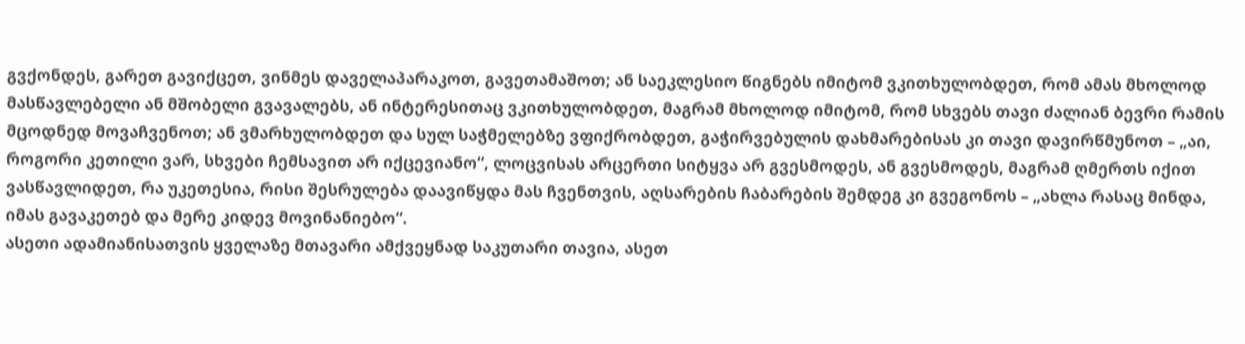გვქონდეს, გარეთ გავიქცეთ, ვინმეს დაველაპარაკოთ, გავეთამაშოთ; ან საეკლესიო წიგნებს იმიტომ ვკითხულობდეთ, რომ ამას მხოლოდ მასწავლებელი ან მშობელი გვავალებს, ან ინტერესითაც ვკითხულობდეთ, მაგრამ მხოლოდ იმიტომ, რომ სხვებს თავი ძალიან ბევრი რამის მცოდნედ მოვაჩვენოთ; ან ვმარხულობდეთ და სულ საჭმელებზე ვფიქრობდეთ, გაჭირვებულის დახმარებისას კი თავი დავირწმუნოთ – „აი, როგორი კეთილი ვარ, სხვები ჩემსავით არ იქცევიანო“, ლოცვისას არცერთი სიტყვა არ გვესმოდეს, ან გვესმოდეს, მაგრამ ღმერთს იქით ვასწავლიდეთ, რა უკეთესია, რისი შესრულება დაავიწყდა მას ჩვენთვის, აღსარების ჩაბარების შემდეგ კი გვეგონოს – „ახლა რასაც მინდა, იმას გავაკეთებ და მერე კიდევ მოვინანიებო“.
ასეთი ადამიანისათვის ყველაზე მთავარი ამქვეყნად საკუთარი თავია, ასეთ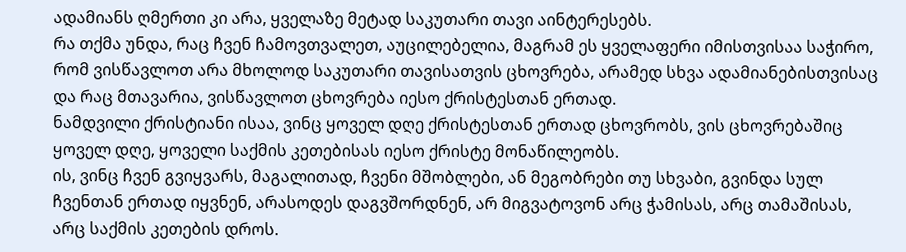ადამიანს ღმერთი კი არა, ყველაზე მეტად საკუთარი თავი აინტერესებს.
რა თქმა უნდა, რაც ჩვენ ჩამოვთვალეთ, აუცილებელია, მაგრამ ეს ყველაფერი იმისთვისაა საჭირო, რომ ვისწავლოთ არა მხოლოდ საკუთარი თავისათვის ცხოვრება, არამედ სხვა ადამიანებისთვისაც და რაც მთავარია, ვისწავლოთ ცხოვრება იესო ქრისტესთან ერთად.
ნამდვილი ქრისტიანი ისაა, ვინც ყოველ დღე ქრისტესთან ერთად ცხოვრობს, ვის ცხოვრებაშიც ყოველ დღე, ყოველი საქმის კეთებისას იესო ქრისტე მონაწილეობს.
ის, ვინც ჩვენ გვიყვარს, მაგალითად, ჩვენი მშობლები, ან მეგობრები თუ სხვაბი, გვინდა სულ ჩვენთან ერთად იყვნენ, არასოდეს დაგვშორდნენ, არ მიგვატოვონ არც ჭამისას, არც თამაშისას, არც საქმის კეთების დროს.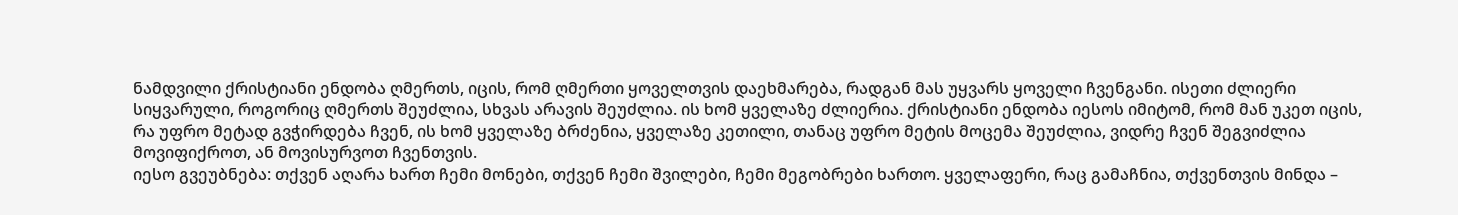ნამდვილი ქრისტიანი ენდობა ღმერთს, იცის, რომ ღმერთი ყოველთვის დაეხმარება, რადგან მას უყვარს ყოველი ჩვენგანი. ისეთი ძლიერი სიყვარული, როგორიც ღმერთს შეუძლია, სხვას არავის შეუძლია. ის ხომ ყველაზე ძლიერია. ქრისტიანი ენდობა იესოს იმიტომ, რომ მან უკეთ იცის, რა უფრო მეტად გვჭირდება ჩვენ, ის ხომ ყველაზე ბრძენია, ყველაზე კეთილი, თანაც უფრო მეტის მოცემა შეუძლია, ვიდრე ჩვენ შეგვიძლია მოვიფიქროთ, ან მოვისურვოთ ჩვენთვის.
იესო გვეუბნება: თქვენ აღარა ხართ ჩემი მონები, თქვენ ჩემი შვილები, ჩემი მეგობრები ხართო. ყველაფერი, რაც გამაჩნია, თქვენთვის მინდა –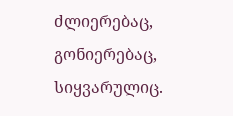ძლიერებაც, გონიერებაც, სიყვარულიც.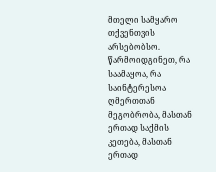მთელი სამყარო თქვენთვის არსებობსო. წარმოიდგინეთ, რა საამაყოა, რა საინტერესოა ღმერთთან მეგობრობა, მასთან ერთად საქმის კეთება, მასთან ერთად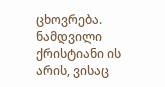ცხოვრება.
ნამდვილი ქრისტიანი ის არის, ვისაც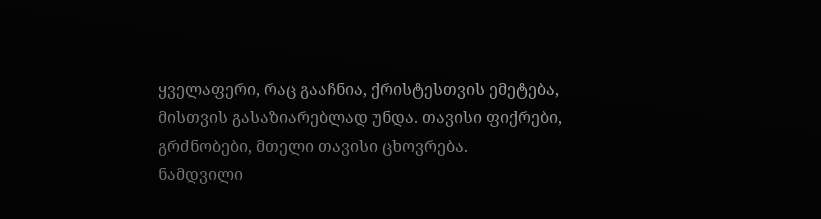ყველაფერი, რაც გააჩნია, ქრისტესთვის ემეტება, მისთვის გასაზიარებლად უნდა. თავისი ფიქრები, გრძნობები, მთელი თავისი ცხოვრება.
ნამდვილი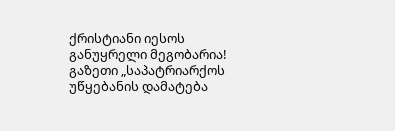ქრისტიანი იესოს განუყრელი მეგობარია!
გაზეთი „საპატრიარქოს უწყებანის დამატება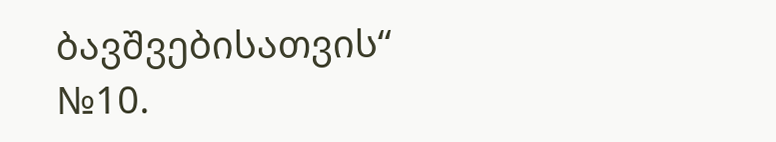ბავშვებისათვის“
№10.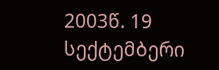2003წ. 19 სექტემბერი